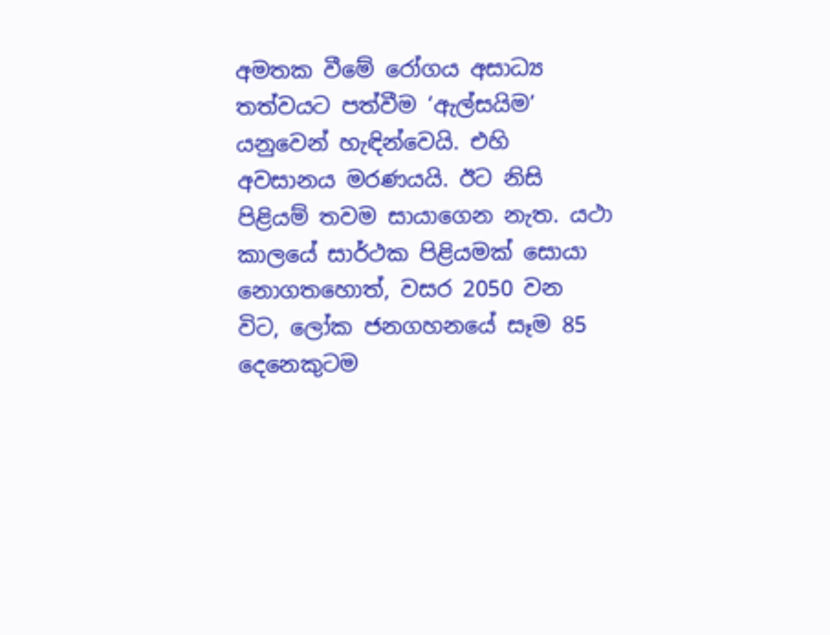අමතක වීමේ රෝගය අසාධ්‍ය තත්වයට පත්වීම ‘ඇල්සයිම’ යනුවෙන් හැඳින්වෙයි. එහි අවසානය මරණයයි. ඊට නිසි පිළියම් තවම සායාගෙන නැත. යථා කාලයේ සාර්ථක පිළියමක් සොයා නොගතහොත්, වසර 2050 වන විට, ලෝක ජනගහනයේ සෑම 85 දෙනෙකුටම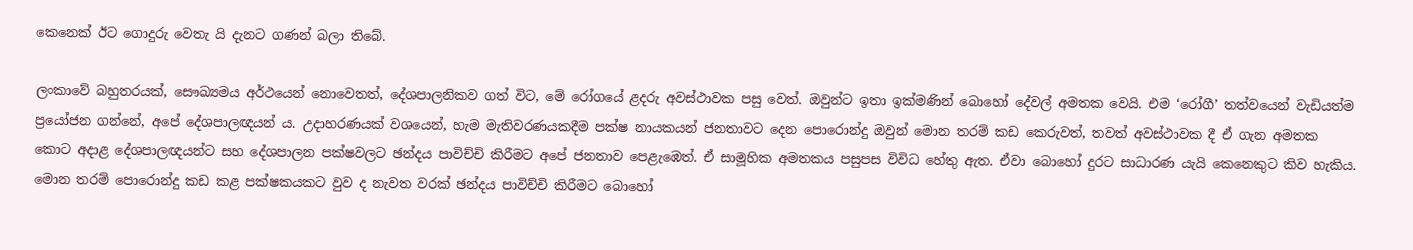කෙනෙක් ඊට ගොදුරු වෙතැ යි දැනට ගණන් බලා තිබේ.

ලංකාවේ බහුතරයක්, සෞඛ්‍යමය අර්ථයෙන් නොවෙතත්, දේශපාලනිකව ගත් විට, මේ රෝගයේ ළදරු අවස්ථාවක පසු වෙත්. ඔවුන්ට ඉතා ඉක්මණින් බොහෝ දේවල් අමතක වෙයි. එම ‘රෝගී’ තත්වයෙන් වැඩියත්ම ප්‍රයෝජන ගන්නේ, අපේ දේශපාලඥයන් ය. උදාහරණයක් වශයෙන්, හැම මැතිවරණයකදීම පක්ෂ නායකයන් ජනතාවට දෙන පොරොන්දු ඔවුන් මොන තරම් කඩ කෙරුවත්, තවත් අවස්ථාවක දී ඒ ගැන අමතක කොට අදාළ දේශපාලඥයන්ට සහ දේශපාලන පක්ෂවලට ඡන්දය පාවිච්චි කිරීමට අපේ ජනතාව පෙළැඹෙත්. ඒ සාමූහික අමතකය පසුපස විවිධ හේතු ඇත. ඒවා බොහෝ දුරට සාධාරණ යැයි කෙනෙකුට කිව හැකිය. මොන තරම් පොරොන්දු කඩ කළ පක්ෂකයකට වුව ද නැවත වරක් ඡන්දය පාවිච්චි කිරීමට බොහෝ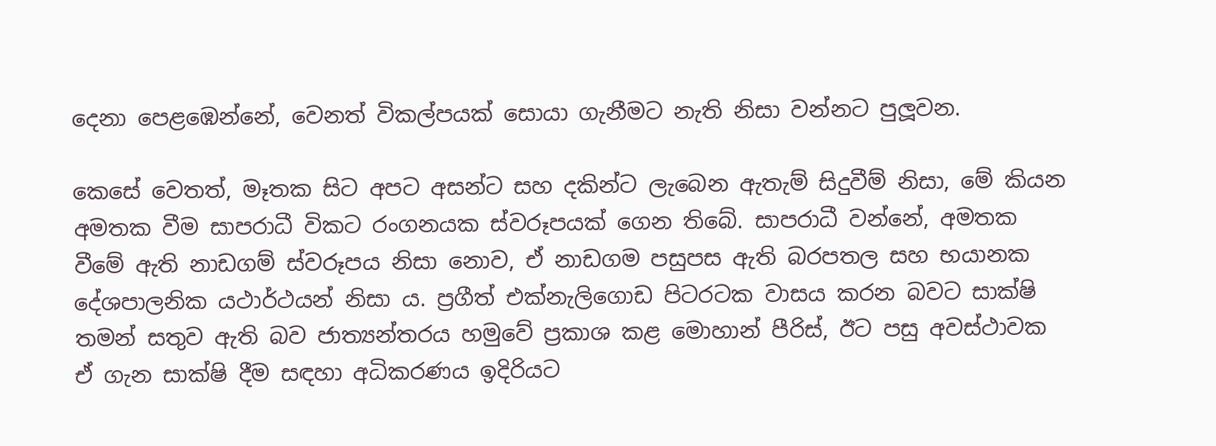දෙනා පෙළඹෙන්නේ, වෙනත් විකල්පයක් සොයා ගැනීමට නැති නිසා වන්නට පුලූවන.

කෙසේ වෙතත්, මෑතක සිට අපට අසන්ට සහ දකින්ට ලැබෙන ඇතැම් සිදුවීම් නිසා, මේ කියන අමතක වීම සාපරාධී විකට රංගනයක ස්වරූපයක් ගෙන තිබේ. සාපරාධී වන්නේ, අමතක වීමේ ඇති නාඩගම් ස්වරූපය නිසා නොව, ඒ නාඩගම පසුපස ඇති බරපතල සහ භයානක දේශපාලනික යථාර්ථයන් නිසා ය. ප්‍රගීත් එක්නැලිගොඩ පිටරටක වාසය කරන බවට සාක්ෂි තමන් සතුව ඇති බව ජාත්‍යන්තරය හමුවේ ප්‍රකාශ කළ මොහාන් පීරිස්, ඊට පසු අවස්ථාවක ඒ ගැන සාක්ෂි දීම සඳහා අධිකරණය ඉදිරියට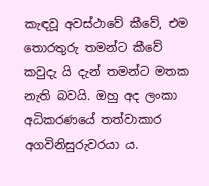කැඳවූ අවස්ථාවේ කීවේ, එම තොරතුරු තමන්ට කීවේ කවුදැ යි දැන් තමන්ට මතක නැති බවයි. ඔහු අද ලංකා අධිකරණයේ තත්වාකාර අගවිනිසුරුවරයා ය.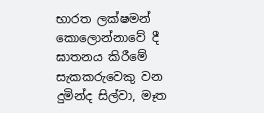භාරත ලක්ෂමන් කොලොන්නාවේ දී ඝාතනය කිරීමේ සැකකරුවෙකු වන දුමින්ද සිල්වා, මෑත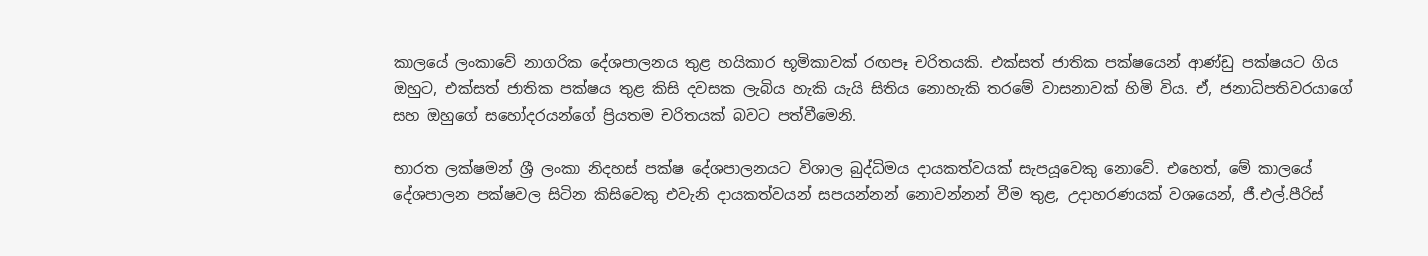කාලයේ ලංකාවේ නාගරික දේශපාලනය තුළ හයිකාර භූමිකාවක් රඟපෑ චරිතයකි. එක්සත් ජාතික පක්ෂයෙන් ආණ්ඩු පක්ෂයට ගිය ඔහුට, එක්සත් ජාතික පක්ෂය තුළ කිසි දවසක ලැබිය හැකි යැයි සිතිය නොහැකි තරමේ වාසනාවක් හිමි විය. ඒ, ජනාධිපතිවරයාගේ සහ ඔහුගේ සහෝදරයන්ගේ ප්‍රියතම චරිතයක් බවට පත්වීමෙනි.

භාරත ලක්ෂමන් ශ්‍රී ලංකා නිදහස් පක්ෂ දේශපාලනයට විශාල බුද්ධිමය දායකත්වයක් සැපයූවෙකු නොවේ. එහෙත්, මේ කාලයේ දේශපාලන පක්ෂවල සිටින කිසිවෙකු එවැනි දායකත්වයන් සපයන්නන් නොවන්නන් වීම තුළ, උදාහරණයක් වශයෙන්, ජී.එල්.පීරිස්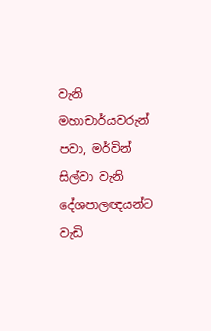වැනි මහාචාර්යවරුන් පවා, මර්වින් සිල්වා වැනි දේශපාලඥයන්ට වැඩි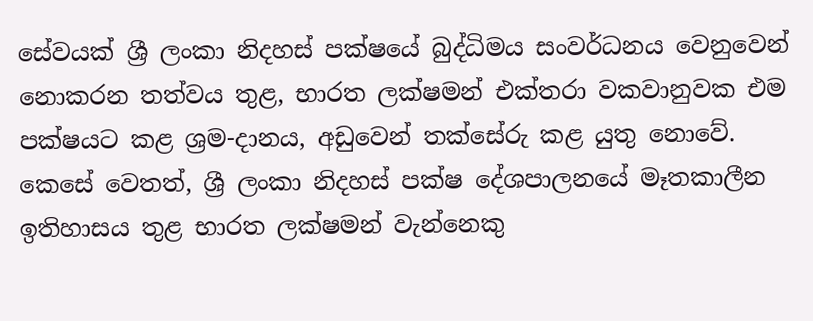සේවයක් ශ්‍රී ලංකා නිදහස් පක්ෂයේ බුද්ධිමය සංවර්ධනය වෙනුවෙන් නොකරන තත්වය තුළ, භාරත ලක්ෂමන් එක්තරා වකවානුවක එම පක්ෂයට කළ ශ්‍රම-දානය, අඩුවෙන් තක්සේරු කළ යුතු නොවේ. කෙසේ වෙතත්, ශ්‍රී ලංකා නිදහස් පක්ෂ දේශපාලනයේ මෑතකාලීන ඉතිහාසය තුළ භාරත ලක්ෂමන් වැන්නෙකු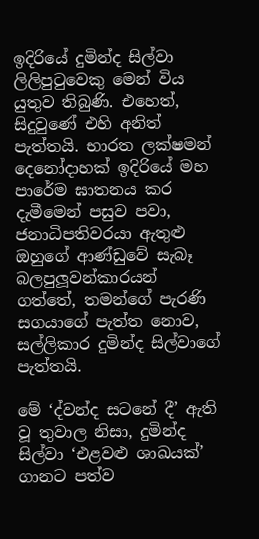ඉදිරියේ දුමින්ද සිල්වා ලිලිපුටුවෙකු මෙන් විය යුතුව තිබුණි. එහෙත්, සිදුවුණේ එහි අනිත් පැත්තයි. භාරත ලක්ෂමන් දෙනෝදාහක් ඉදිරියේ මහ පාරේම ඝාතනය කර දැමීමෙන් පසුව පවා, ජනාධිපතිවරයා ඇතුළු ඔහුගේ ආණ්ඩුවේ සැබෑ බලපුලූවන්කාරයන් ගත්තේ, තමන්ගේ පැරණි සගයාගේ පැත්ත නොව, සල්ලිකාර දුමින්ද සිල්වාගේ පැත්තයි.

මේ ‘ද්වන්ද සටනේ දී’ ඇති වූ තුවාල නිසා, දුමින්ද සිල්වා ‘එළවළු ශාඛයක්’ ගානට පත්ව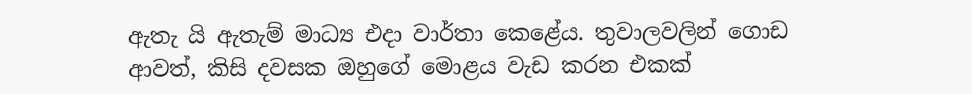ඇතැ යි ඇතැම් මාධ්‍ය එදා වාර්තා කෙළේය. තුවාලවලින් ගොඩ ආවත්, කිසි දවසක ඔහුගේ මොළය වැඩ කරන එකක්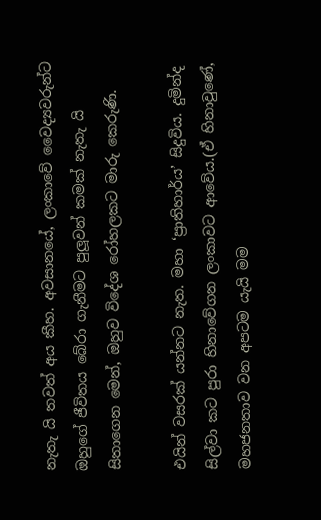නැතැ යි තවත් අය කීහ. අවසානයේ, ලංකාවේ වෛද්‍යවරුන්ට ඔහුගේ ජීවිතය බේරා ගැනීමට පුලූවන් කමක් නැතැ යි සිතාගෙන මෙන්, ඔහුව විදේශ රෝහලකට මාරු කෙරුණි.

එයින් වසරක් යන්නට නැත. මහා ‘ප්‍රාතිහාර්ය’ සිදුවිය. දුමින්ද සිල්වා කට පුරා හිනාවේගන ලංකාවට ආවේය.(ඒ හිනාවුණේ, මහජනතාව වන අපටම යැයි මම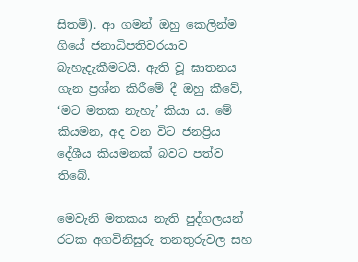සිතමි). ආ ගමන් ඔහු කෙලින්ම ගියේ ජනාධිපතිවරයාව බැහැදැකීමටයි. ඇති වූ ඝාතනය ගැන ප්‍රශ්න කිරීමේ දී ඔහු කීවේ, ‘මට මතක නැහැ’ කියා ය. මේ කියමන, අද වන විට ජනප්‍රිය දේශීය කියමනක් බවට පත්ව තිබේ.

මෙවැනි මතකය නැති පුද්ගලයන් රටක අගවිනිසුරු තනතුරුවල සහ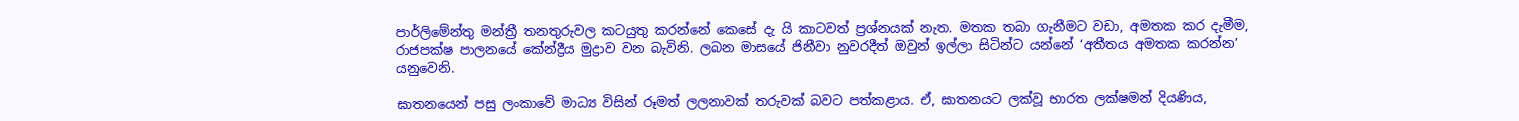පාර්ලිමේන්තු මන්ත්‍රී තනතුරුවල කටයුතු කරන්නේ කෙසේ දැ යි කාටවත් ප්‍රශ්නයක් නැත. මතක තබා ගැනීමට වඩා, අමතක කර දැමීම, රාජපක්ෂ පාලනයේ කේන්ද්‍රීය මුද්‍රාව වන බැවිනි. ලබන මාසයේ ජිනීවා නුවරදීත් ඔවුන් ඉල්ලා සිටින්ට යන්නේ ‘අතීතය අමතක කරන්න’ යනුවෙනි.

ඝාතනයෙන් පසු ලංකාවේ මාධ්‍ය විසින් රූමත් ලලනාවක් තරුවක් බවට පත්කළාය. ඒ, ඝාතනයට ලක්වූ භාරත ලක්ෂමන් දියණිය,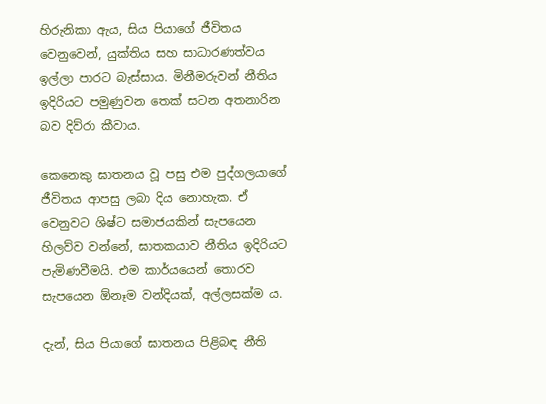හිරුනිකා ඇය, සිය පියාගේ ජීවිතය වෙනුවෙන්, යුක්තිය සහ සාධාරණත්වය ඉල්ලා පාරට බැස්සාය. මිනීමරුවන් නීතිය ඉදිරියට පමුණුවන තෙක් සටන අතනාරින බව දිව්රා කීවාය.

කෙනෙකු ඝාතනය වූ පසු එම පුද්ගලයාගේ ජීවිතය ආපසු ලබා දිය නොහැක. ඒ වෙනුවට ශිෂ්ට සමාජයකින් සැපයෙන හිලව්ව වන්නේ, ඝාතකයාව නීතිය ඉදිරියට පැමිණවීමයි. එම කාර්යයෙන් තොරව සැපයෙන ඕනෑම වන්දියක්, අල්ලසක්ම ය.

දැන්, සිය පියාගේ ඝාතනය පිළිබඳ නීති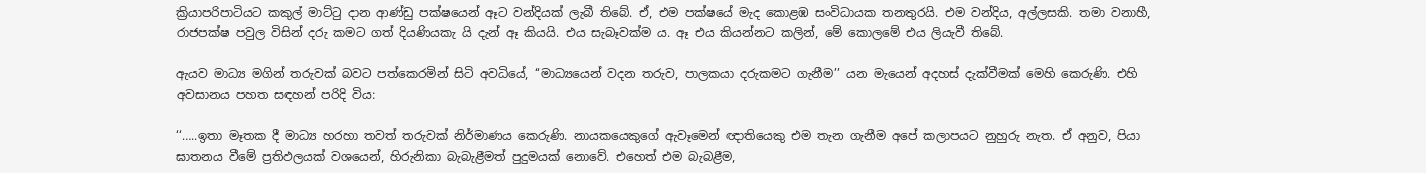ක්‍රියාපරිපාටියට කකුල් මාට්ටු දාන ආණ්ඩු පක්ෂයෙන් ඈට වන්දියක් ලැබී තිබේ. ඒ, එම පක්ෂයේ මැද කොළඹ සංවිධායක තනතුරයි. එම වන්දිය, අල්ලසකි. තමා වනාහී, රාජපක්ෂ පවුල විසින් දරු කමට ගත් දියණියකැ යි දැන් ඈ කියයි. එය සැබෑවක්ම ය. ඈ එය කියන්නට කලින්, මේ කොලමේ එය ලියැවී තිබේ.

ඇයව මාධ්‍ය මගින් තරුවක් බවට පත්කෙරමින් සිටි අවධියේ, ‘‘මාධ්‍යයෙන් වදන තරුව, පාලකයා දරුකමට ගැනීම’’ යන මැයෙන් අදහස් දැක්වීමක් මෙහි කෙරුණි. එහි අවසානය පහත සඳහන් පරිදි විය:

‘‘…..ඉතා මෑතක දී මාධ්‍ය හරහා තවත් තරුවක් නිර්මාණය කෙරුණි. නායකයෙකුගේ ඇවෑමෙන් ඥාතියෙකු එම තැන ගැනීම අපේ කලාපයට නුහුරු නැත. ඒ අනුව, පියා ඝාතනය වීමේ ප්‍රතිඵලයක් වශයෙන්, හිරුනිකා බැබැළීමත් පුදුමයක් නොවේ. එහෙත් එම බැබළීම,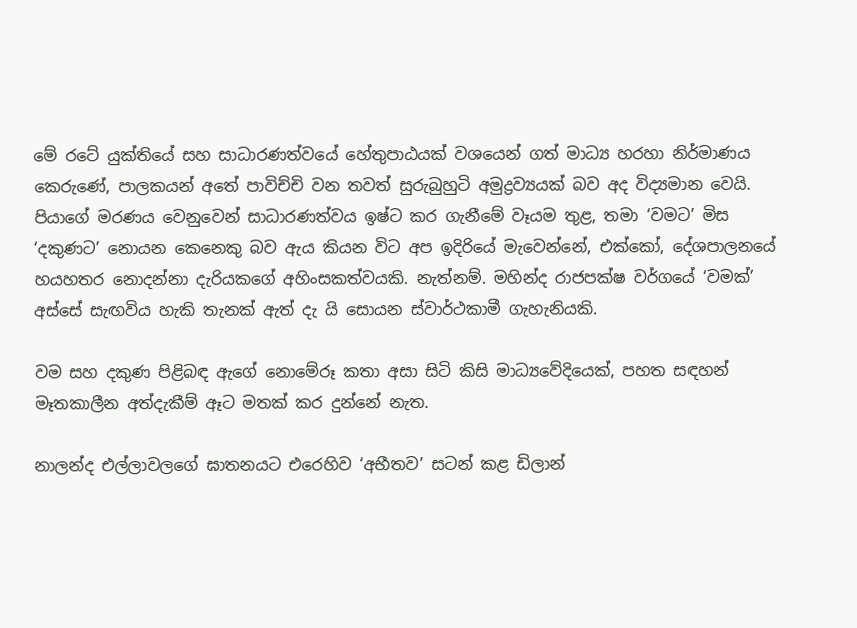මේ රටේ යුක්තියේ සහ සාධාරණත්වයේ හේතුපාඨයක් වශයෙන් ගත් මාධ්‍ය හරහා නිර්මාණය කෙරුණේ, පාලකයන් අතේ පාවිච්චි වන තවත් සුරුබුහුටි අමුද්‍රව්‍යයක් බව අද විද්‍යමාන වෙයි. පියාගේ මරණය වෙනුවෙන් සාධාරණත්වය ඉෂ්ට කර ගැනීමේ වෑයම තුළ, තමා ‘වමට’ මිස ‘දකුණට’ නොයන කෙනෙකු බව ඇය කියන විට අප ඉදිරියේ මැවෙන්නේ, එක්කෝ, දේශපාලනයේ හයහතර නොදන්නා දැරියකගේ අහිංසකත්වයකි. නැත්නම්. මහින්ද රාජපක්ෂ වර්ගයේ ‘වමක්’ අස්සේ සැඟවිය හැකි තැනක් ඇත් දැ යි සොයන ස්වාර්ථකාමී ගැහැනියකි.

වම සහ දකුණ පිළිබඳ ඇගේ නොමේරූ කතා අසා සිටි කිසි මාධ්‍යවේදියෙක්, පහත සඳහන් මෑතකාලීන අත්දැකීම් ඈට මතක් කර දුන්නේ නැත.

නාලන්ද එල්ලාවලගේ ඝාතනයට එරෙහිව ‘අභීතව’ සටන් කළ ඩිලාන්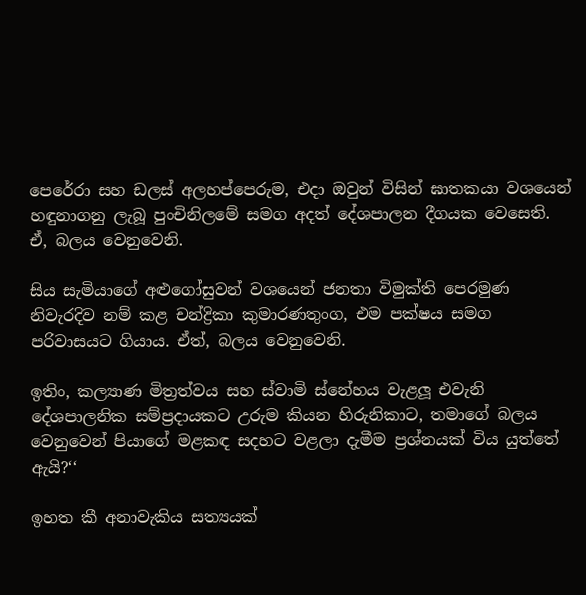පෙරේරා සහ ඩලස් අලහප්පෙරුම, එදා ඔවුන් විසින් ඝාතකයා වශයෙන් හඳුනාගනු ලැබූ පුංචිනිලමේ සමග අදත් දේශපාලන දීගයක වෙසෙති. ඒ, බලය වෙනුවෙනි.

සිය සැමියාගේ අළුගෝසුවන් වශයෙන් ජනතා විමුක්ති පෙරමුණ නිවැරදිව නම් කළ චන්ද්‍රිකා කුමාරණතුංග, එම පක්ෂය සමග පරිවාසයට ගියාය. ඒත්, බලය වෙනුවෙනි.

ඉතිං, කල්‍යාණ මිත්‍රත්වය සහ ස්වාමි ස්නේහය වැළලූ එවැනි දේශපාලනික සම්ප්‍රදායකට උරුම කියන හිරුනිකාට, තමාගේ බලය වෙනුවෙන් පියාගේ මළකඳ සදහට වළලා දැමීම ප්‍රශ්නයක් විය යුත්තේ ඇයි?‘‘

ඉහත කී අනාවැකිය සත්‍යයක්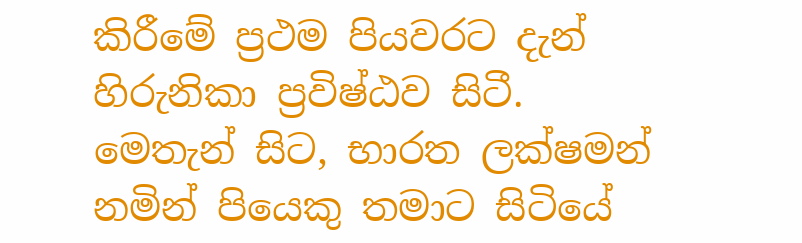කිරීමේ ප්‍රථම පියවරට දැන් හිරුනිකා ප්‍රවිෂ්ඨව සිටී. මෙතැන් සිට, භාරත ලක්ෂමන් නමින් පියෙකු තමාට සිටියේ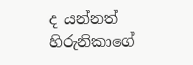ද යන්නත් හිරුනිකාගේ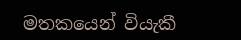මතකයෙන් වියැකී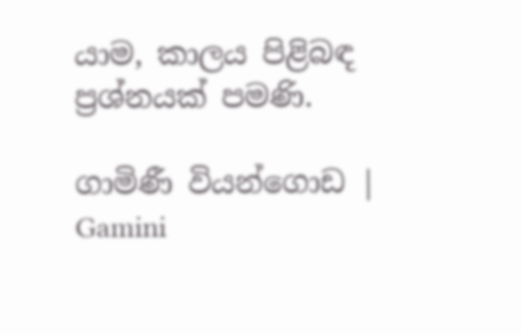යාම, කාලය පිළිබඳ ප්‍රශ්නයක් පමණි.

ගාමිණී වියන්ගොඩ | Gamini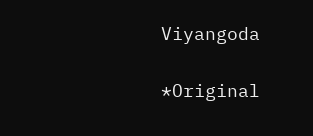Viyangoda

*Original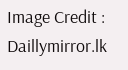Image Credit : Daillymirror.lk